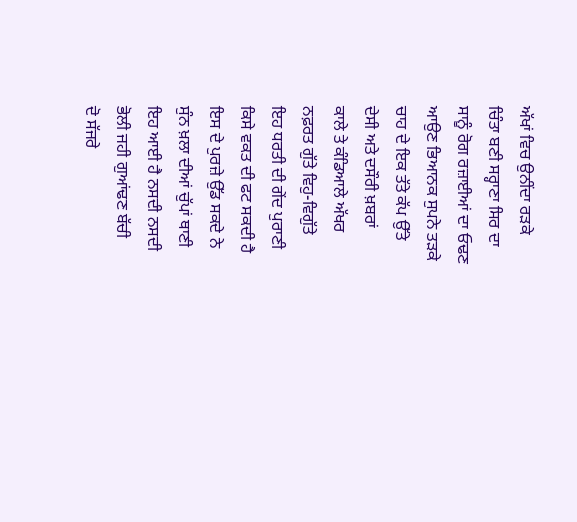ਅੱਖਾਂ ਵਿਚ ਉਨੀਂਦਾ ਰੜਕੇ
ਚਿੰਤਾ ਬਣੀ ਸਰ੍ਹਾਣਾ ਸਿਰ ਦਾ
ਸਾਨੂੰ ਰੋਗ ਰਜ਼ਾਈਆਂ ਦਾ ਓਢਣ
ਆਉਣ ਭਿਆਨਕ ਸੁਪਨੇ ਤੜਕੇ
ਚਾਹ ਦੇ ਇਕ ਤੱਤੇ ਕੱਪ ਉੱਤੇ
ਦੇਸੀ ਅਤੇ ਦਸੌਰੀ ਖ਼ਬਰਾਂ
ਕਾਲੇ ਤੇ ਕੰਡਿਆਲੇ ਅੱਖਰ
ਨਫ਼ਰਤ ਗੁੱਤੇ ਵਿਹੁ-ਵਿਗੁੱਤੇ
ਇਹ ਧਰਤੀ ਦੀ ਗੇਂਦ ਪੁਰਾਣੀ
ਕਿਸੇ ਵਕਤ ਦੀ ਫਟ ਸਕਦੀ ਹੈ
ਇਸ ਦੇ ਪੁਰਜ਼ੇ ਉੱਡ ਸਕਦੇ ਨੇ
ਸੁੰਨ ਖ਼ਲਾ ਦੀਆਂ ਚੁੱਪਾਂ ਥਾਣੀ
ਇਹ ਆਈ ਹੈ ਨਸਦੀ ਨਸਦੀ
ਭੋਲੀ ਜਹੀ ਗੁਆਂਢਣ ਬੱਚੀ
ਦੋ ਸੱਜਰੇ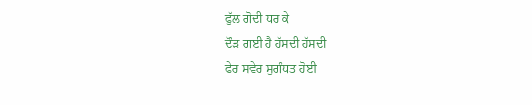ਫੁੱਲ ਗੋਦੀ ਧਰ ਕੇ
ਦੌੜ ਗਈ ਹੈ ਹੱਸਦੀ ਹੱਸਦੀ
ਫੇਰ ਸਵੇਰ ਸੁਗੰਧਤ ਹੋਈ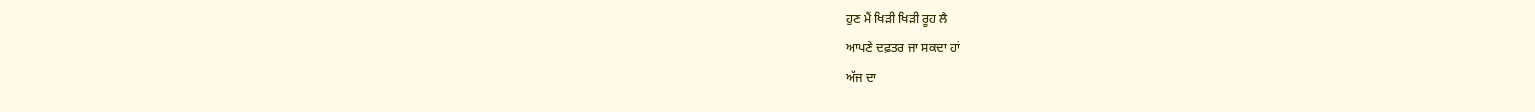ਹੁਣ ਮੈਂ ਖਿੜੀ ਖਿੜੀ ਰੂਹ ਲੈ
ਆਪਣੇ ਦਫ਼ਤਰ ਜਾ ਸਕਦਾ ਹਾਂ
ਅੱਜ ਦਾ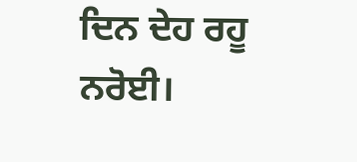ਦਿਨ ਦੇਹ ਰਹੂ ਨਰੋਈ।